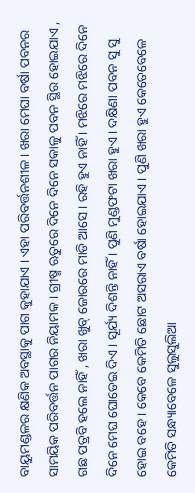ବାୟୁମଣ୍ଡଳର କ୍ଷଣିକ ଅବସ୍ଥାକୁ ପାଗ କୁହାଯାଏ । ଏହା ପରିବର୍ତ୍ତନଶୀଳ । ଖରା ମେଘା ବର୍ଷା ପବନର ସାମୟିକ ପରିବର୍ତ୍ତନ ପାଗର ନିୟାମକ । ଗ୍ରୀଷ୍ମ ଋତୁରେ ଦିନେ ଦିନେ ସକାଳୁ ପବନ ସ୍ଥିର ହୋଇଯାଏ , ଗଛ ପତ୍ରବି ହଲେ ନାହିଁ , ଖରା ଖୁବ୍ ଜୋରରେ ମାଡି ଆସେ । ରହି ହୁଏ ନାହିଁ । ମଝିରେ ମଝିରେ ଦିନେ ଦିନେ ମେଘ ଘୋଡେଇ ଦିଏ । ସୂର୍ଯ୍ୟ ଦିଶନ୍ତି ନାହିଁ । ପୁଣି ମୁଣ୍ଡଫଟା ଖରା ହୁଏ । ଦକ୍ଷିଣା ପବନ ସୁ ସୁ ହୋଇ ବହେ । କେବେ କେମିତି ଛୋଟ ଅସରାଏ ବର୍ଷା ହୋଇଯାଏ । ପୁଣି ଖରା ହୁଏ କେତେବେଳେ କେମିତି ସନ୍ଧ୍ୟାବେଳେ ସୁଲୁସୁଲିଆ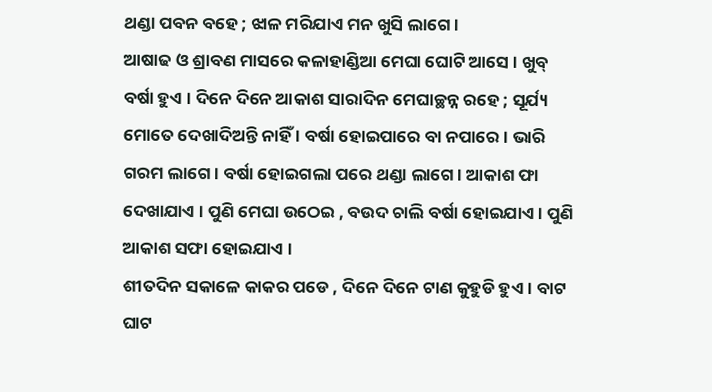ଥଣ୍ଡା ପବନ ବହେ ; ଝାଳ ମରିଯାଏ ମନ ଖୁସି ଲାଗେ ।
ଆଷାଢ ଓ ଶ୍ରାବଣ ମାସରେ କଳାହାଣ୍ଡିଆ ମେଘା ଘୋଟି ଆସେ । ଖୁବ୍ ବର୍ଷା ହୁଏ । ଦିନେ ଦିନେ ଆକାଶ ସାରାଦିନ ମେଘାଚ୍ଛନ୍ନ ରହେ ; ସୂର୍ଯ୍ୟ ମୋତେ ଦେଖାଦିଅନ୍ତି ନାହିଁ । ବର୍ଷା ହୋଇପାରେ ବା ନପାରେ । ଭାରି ଗରମ ଲାଗେ । ବର୍ଷା ହୋଇଗଲା ପରେ ଥଣ୍ଡା ଲାଗେ । ଆକାଶ ଫା ଦେଖାଯାଏ । ପୁଣି ମେଘା ଉଠେଇ , ବଉଦ ଚାଲି ବର୍ଷା ହୋଇଯାଏ । ପୁଣି ଆକାଶ ସଫା ହୋଇଯାଏ ।
ଶୀତଦିନ ସକାଳେ କାକର ପଡେ , ଦିନେ ଦିନେ ଟାଣ କୁହୁଡି ହୁଏ । ବାଟ ଘାଟ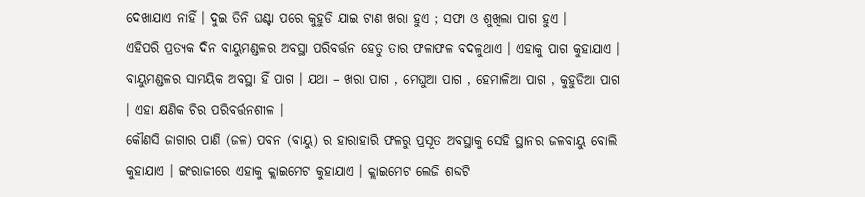ଦେଖାଯାଏ ନାହିଁ । ଦୁଇ ତିନି ଘଣ୍ଟା ପରେ କୁହୁଡି ଯାଇ ଟାଣ ଖରା ହୁଏ ; ସଫା ଓ ଶୁଖିଲା ପାଗ ହୁଏ ।
ଏହିପରି ପ୍ରତ୍ୟକ ଦିନ ବାୟୁମଣ୍ଡଳର ଅବସ୍ଥା ପରିବର୍ତ୍ତନ ହେତୁ ତାର ଫଳାଫଳ ବଦଳୁଥାଏ । ଏହାକୁ ପାଗ କୁହାଯାଏ । ବାୟୁମଣ୍ଡଳର ସାମୟିକ ଅବସ୍ଥା ହିଁ ପାଗ । ଯଥା – ଖରା ପାଗ , ମେଘୁଆ ପାଗ , ହେମାଳିଆ ପାଗ , କୁହୁଡିଆ ପାଗ । ଏହା କ୍ଷଣିକ ଚିର ପରିବର୍ତ୍ତନଶୀଳ ।
କୌଣସି ଜାଗାର ପାଣି (ଜଳ) ପବନ (ବାୟୁ) ର ହାରାହାରି ଫଳରୁ ପ୍ରସୂତ ଅବସ୍ଥାକୁ ସେହି ସ୍ଥାନର ଜଳବାୟୁ ବୋଲି କୁହାଯାଏ । ଇଂରାଜୀରେ ଏହାକୁ କ୍ଲାଇମେଟ କୁହାଯାଏ । କ୍ଲାଇମେଟ ଲେଜି ଶବ୍ଦଟି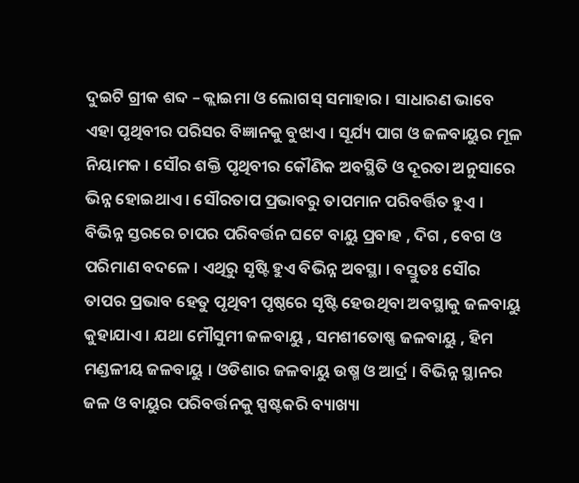ଦୁଇଟି ଗ୍ରୀକ ଶବ୍ଦ – କ୍ଲାଇମା ଓ ଲୋଗସ୍ ସମାହାର । ସାଧାରଣ ଭାବେ ଏହା ପୃଥିବୀର ପରିସର ବିଜ୍ଞାନକୁ ବୁଝାଏ । ସୂର୍ଯ୍ୟ ପାଗ ଓ ଜଳବାୟୁର ମୂଳ ନିୟାମକ । ସୌର ଶକ୍ତି ପୃଥିବୀର କୌଣିକ ଅବସ୍ଥିତି ଓ ଦୂରତା ଅନୁସାରେ ଭିନ୍ନ ହୋଇଥାଏ । ସୌରତାପ ପ୍ରଭାବରୁ ତାପମାନ ପରିବର୍ତ୍ତିତ ହୁଏ । ବିଭିନ୍ନ ସ୍ତରରେ ଚାପର ପରିବର୍ତ୍ତନ ଘଟେ ବାୟୁ ପ୍ରବାହ , ଦିଗ , ବେଗ ଓ ପରିମାଣ ବଦଳେ । ଏଥିରୁ ସୃଷ୍ଟି ହୁଏ ବିଭିନ୍ନ ଅବସ୍ଥା । ବସ୍ତୁତଃ ସୌର ତାପର ପ୍ରଭାବ ହେତୁ ପୃଥିବୀ ପୃଷ୍ଠରେ ସୃଷ୍ଟି ହେଉଥିବା ଅବସ୍ଥାକୁ ଜଳବାୟୁ କୁହାଯାଏ । ଯଥା ମୌସୁମୀ ଜଳବାୟୁ , ସମଶୀତୋଷ୍ଣ ଜଳବାୟୁ , ହିମ ମଣ୍ଡଳୀୟ ଜଳବାୟୁ । ଓଡିଶାର ଜଳବାୟୁ ଉଷ୍ମ ଓ ଆର୍ଦ୍ର । ବିଭିନ୍ନ ସ୍ଥାନର ଜଳ ଓ ବାୟୁର ପରିବର୍ତ୍ତନକୁ ସ୍ପଷ୍ଟକରି ବ୍ୟାଖ୍ୟା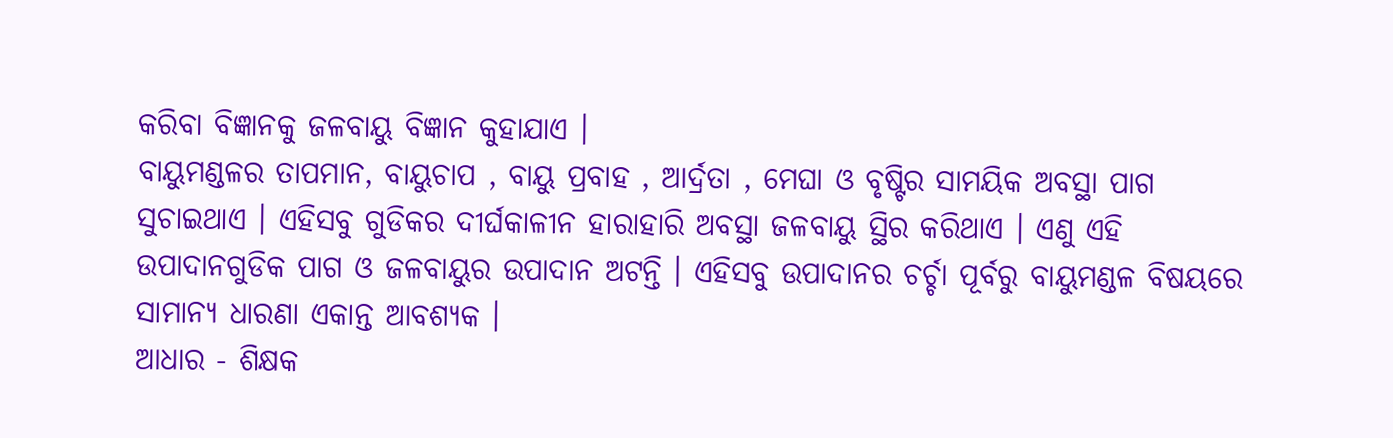କରିବା ବିଜ୍ଞାନକୁ ଜଳବାୟୁ ବିଜ୍ଞାନ କୁହାଯାଏ ।
ବାୟୁମଣ୍ଡଳର ତାପମାନ, ବାୟୁଚାପ , ବାୟୁ ପ୍ରବାହ , ଆର୍ଦ୍ରତା , ମେଘା ଓ ବୃଷ୍ଟିର ସାମୟିକ ଅବସ୍ଥା ପାଗ ସୁଚାଇଥାଏ । ଏହିସବୁ ଗୁଡିକର ଦୀର୍ଘକାଳୀନ ହାରାହାରି ଅବସ୍ଥା ଜଳବାୟୁ ସ୍ଥିର କରିଥାଏ । ଏଣୁ ଏହି ଉପାଦାନଗୁଡିକ ପାଗ ଓ ଜଳବାୟୁର ଉପାଦାନ ଅଟନ୍ତି । ଏହିସବୁ ଉପାଦାନର ଚର୍ଚ୍ଚା ପୂର୍ବରୁ ବାୟୁମଣ୍ଡଳ ବିଷୟରେ ସାମାନ୍ୟ ଧାରଣା ଏକାନ୍ତ ଆବଶ୍ୟକ ।
ଆଧାର - ଶିକ୍ଷକ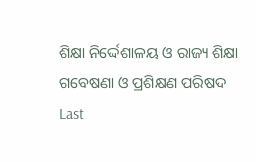ଶିକ୍ଷା ନିର୍ଦ୍ଦେଶାଳୟ ଓ ରାଜ୍ୟ ଶିକ୍ଷା ଗବେଷଣା ଓ ପ୍ରଶିକ୍ଷଣ ପରିଷଦ
Last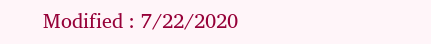Modified : 7/22/2020